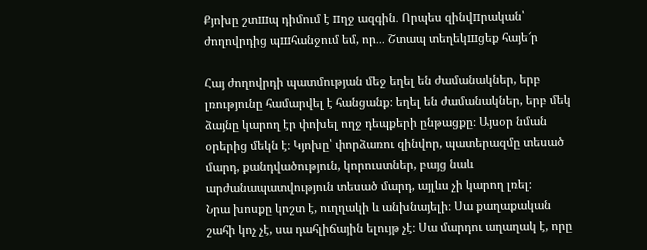Քյոխը շտшպ դիմում է пղջ ազգին․ Որպես զինվпրական՝ ժողովրդից պшհանջում եմ, որ․․․ Շտապ տեղեկшցեք հայե՜ր

Հայ ժողովրդի պատմության մեջ եղել են ժամանակներ, երբ լռությունը համարվել է հանցանք։ եղել են ժամանակներ, երբ մեկ ձայնը կարող էր փոխել ողջ դեպքերի ընթացքը։ Այսօր նման օրերից մեկն է։ Կյոխը՝ փորձառու զինվոր, պատերազմը տեսած մարդ, քանդվածություն, կորուստներ, բայց նաև արժանապատվություն տեսած մարդ, այլևս չի կարող լռել։
Նրա խոսքը կոշտ է, ուղղակի և անխնայելի։ Սա քաղաքական շահի կոչ չէ, սա դահլիճային ելույթ չէ։ Սա մարդու աղաղակ է, որը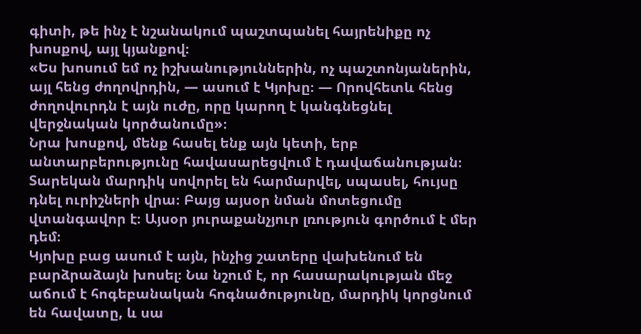գիտի, թե ինչ է նշանակում պաշտպանել հայրենիքը ոչ խոսքով, այլ կյանքով։
«Ես խոսում եմ ոչ իշխանություններին, ոչ պաշտոնյաներին, այլ հենց ժողովրդին, — ասում է Կյոխը։ — Որովհետև հենց ժողովուրդն է այն ուժը, որը կարող է կանգնեցնել վերջնական կործանումը»։
Նրա խոսքով, մենք հասել ենք այն կետի, երբ անտարբերությունը հավասարեցվում է դավաճանության։ Տարեկան մարդիկ սովորել են հարմարվել, սպասել, հույսը դնել ուրիշների վրա։ Բայց այսօր նման մոտեցումը վտանգավոր է։ Այսօր յուրաքանչյուր լռություն գործում է մեր դեմ։
Կյոխը բաց ասում է այն, ինչից շատերը վախենում են բարձրաձայն խոսել։ Նա նշում է, որ հասարակության մեջ աճում է հոգեբանական հոգնածությունը, մարդիկ կորցնում են հավատը, և սա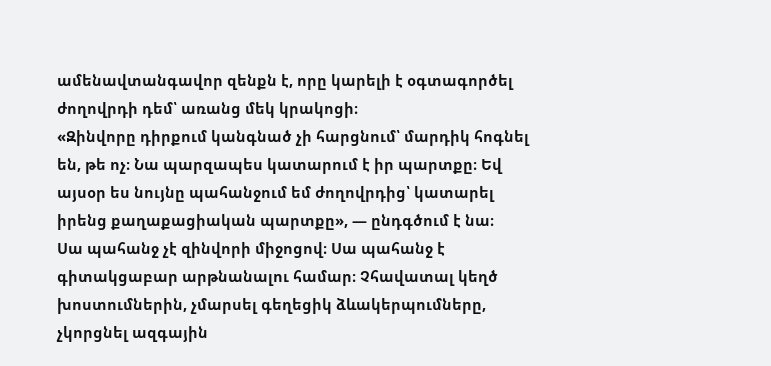ամենավտանգավոր զենքն է, որը կարելի է օգտագործել ժողովրդի դեմ՝ առանց մեկ կրակոցի։
«Զինվորը դիրքում կանգնած չի հարցնում՝ մարդիկ հոգնել են, թե ոչ։ Նա պարզապես կատարում է իր պարտքը։ Եվ այսօր ես նույնը պահանջում եմ ժողովրդից՝ կատարել իրենց քաղաքացիական պարտքը», — ընդգծում է նա։
Սա պահանջ չէ զինվորի միջոցով։ Սա պահանջ է գիտակցաբար արթնանալու համար։ Չհավատալ կեղծ խոստումներին, չմարսել գեղեցիկ ձևակերպումները, չկորցնել ազգային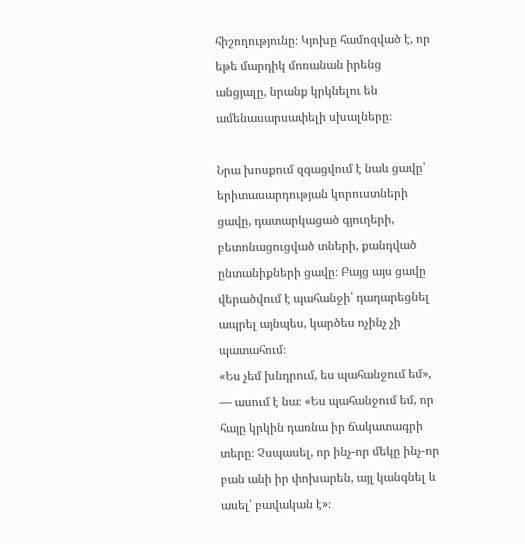հիշողությունը։ Կյոխը համոզված է, որ եթե մարդիկ մոռանան իրենց անցյալը, նրանք կրկնելու են ամենասարսափելի սխալները։

Նրա խոսքում զգացվում է նաև ցավը՝ երիտասարդության կորուստների ցավը, դատարկացած գյուղերի, բետոնացուցված տների, քանդված ընտանիքների ցավը։ Բայց այս ցավը վերածվում է պահանջի՝ դադարեցնել ապրել այնպես, կարծես ոչինչ չի պատահում։
«Ես չեմ խնդրում, ես պահանջում եմ», — ասում է նա։ «Ես պահանջում եմ, որ հայը կրկին դառնա իր ճակատագրի տերը։ Չսպասել, որ ինչ-որ մեկը ինչ-որ բան անի իր փոխարեն, այլ կանգնել և ասել՝ բավական է»։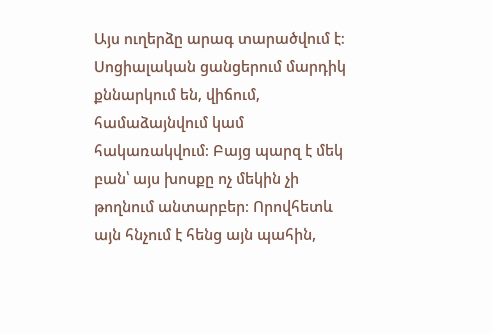Այս ուղերձը արագ տարածվում է։ Սոցիալական ցանցերում մարդիկ քննարկում են, վիճում, համաձայնվում կամ հակառակվում։ Բայց պարզ է մեկ բան՝ այս խոսքը ոչ մեկին չի թողնում անտարբեր։ Որովհետև այն հնչում է հենց այն պահին,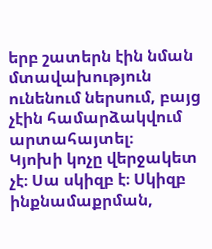երբ շատերն էին նման մտավախություն ունենում ներսում, բայց չէին համարձակվում արտահայտել։
Կյոխի կոչը վերջակետ չէ։ Սա սկիզբ է։ Սկիզբ ինքնամաքրման,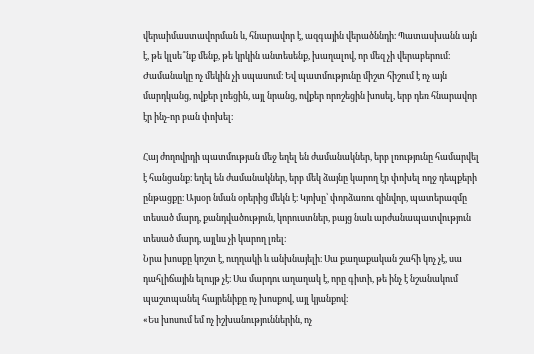վերաիմաստավորման և, հնարավոր է, ազգային վերածննդի։ Պատասխանն այն է, թե կլսե՞նք մենք, թե կրկին անտեսենք, խաղալով, որ մեզ չի վերաբերում։
Ժամանակը ոչ մեկին չի սպասում։ Եվ պատմությունը միշտ հիշում է ոչ այն մարդկանց, ովքեր լռեցին, այլ նրանց, ովքեր որոշեցին խոսել, երբ դեռ հնարավոր էր ինչ-որ բան փոխել։

Հայ ժողովրդի պատմության մեջ եղել են ժամանակներ, երբ լռությունը համարվել է հանցանք։ եղել են ժամանակներ, երբ մեկ ձայնը կարող էր փոխել ողջ դեպքերի ընթացքը։ Այսօր նման օրերից մեկն է։ Կյոխը՝ փորձառու զինվոր, պատերազմը տեսած մարդ, քանդվածություն, կորուստներ, բայց նաև արժանապատվություն տեսած մարդ, այլևս չի կարող լռել։
Նրա խոսքը կոշտ է, ուղղակի և անխնայելի։ Սա քաղաքական շահի կոչ չէ, սա դահլիճային ելույթ չէ։ Սա մարդու աղաղակ է, որը գիտի, թե ինչ է նշանակում պաշտպանել հայրենիքը ոչ խոսքով, այլ կյանքով։
«Ես խոսում եմ ոչ իշխանություններին, ոչ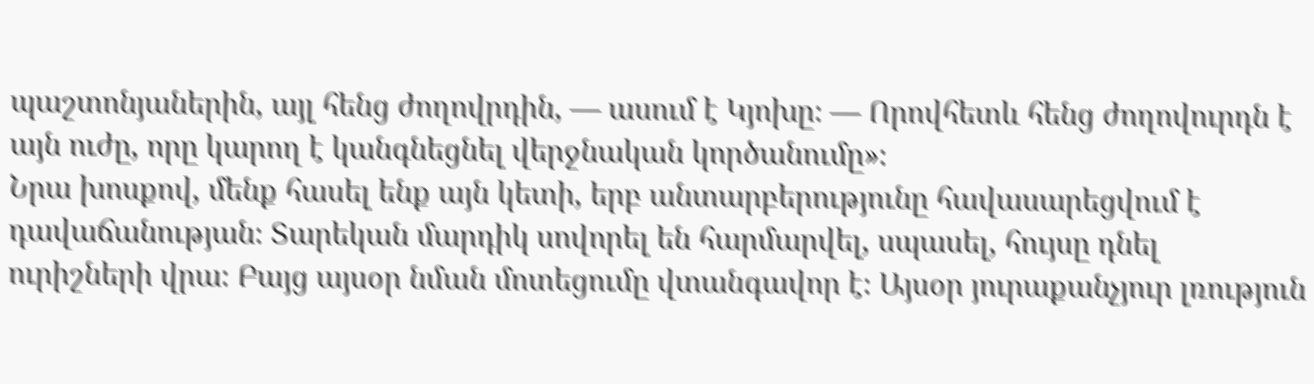պաշտոնյաներին, այլ հենց ժողովրդին, — ասում է Կյոխը։ — Որովհետև հենց ժողովուրդն է այն ուժը, որը կարող է կանգնեցնել վերջնական կործանումը»։
Նրա խոսքով, մենք հասել ենք այն կետի, երբ անտարբերությունը հավասարեցվում է դավաճանության։ Տարեկան մարդիկ սովորել են հարմարվել, սպասել, հույսը դնել ուրիշների վրա։ Բայց այսօր նման մոտեցումը վտանգավոր է։ Այսօր յուրաքանչյուր լռություն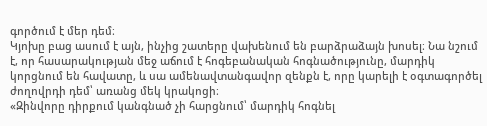գործում է մեր դեմ։
Կյոխը բաց ասում է այն, ինչից շատերը վախենում են բարձրաձայն խոսել։ Նա նշում է, որ հասարակության մեջ աճում է հոգեբանական հոգնածությունը, մարդիկ կորցնում են հավատը, և սա ամենավտանգավոր զենքն է, որը կարելի է օգտագործել ժողովրդի դեմ՝ առանց մեկ կրակոցի։
«Զինվորը դիրքում կանգնած չի հարցնում՝ մարդիկ հոգնել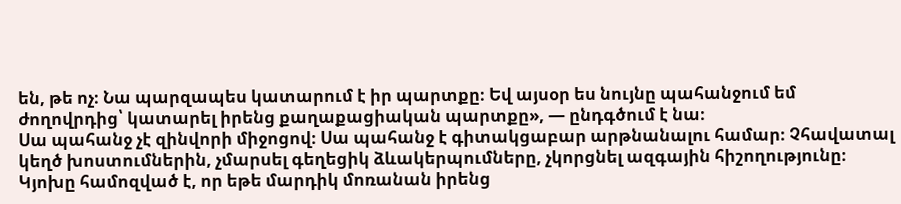են, թե ոչ։ Նա պարզապես կատարում է իր պարտքը։ Եվ այսօր ես նույնը պահանջում եմ ժողովրդից՝ կատարել իրենց քաղաքացիական պարտքը», — ընդգծում է նա։
Սա պահանջ չէ զինվորի միջոցով։ Սա պահանջ է գիտակցաբար արթնանալու համար։ Չհավատալ կեղծ խոստումներին, չմարսել գեղեցիկ ձևակերպումները, չկորցնել ազգային հիշողությունը։ Կյոխը համոզված է, որ եթե մարդիկ մոռանան իրենց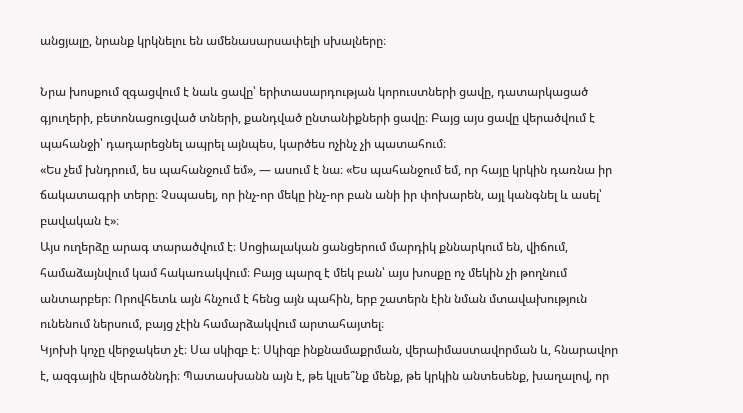անցյալը, նրանք կրկնելու են ամենասարսափելի սխալները։

Նրա խոսքում զգացվում է նաև ցավը՝ երիտասարդության կորուստների ցավը, դատարկացած գյուղերի, բետոնացուցված տների, քանդված ընտանիքների ցավը։ Բայց այս ցավը վերածվում է պահանջի՝ դադարեցնել ապրել այնպես, կարծես ոչինչ չի պատահում։
«Ես չեմ խնդրում, ես պահանջում եմ», — ասում է նա։ «Ես պահանջում եմ, որ հայը կրկին դառնա իր ճակատագրի տերը։ Չսպասել, որ ինչ-որ մեկը ինչ-որ բան անի իր փոխարեն, այլ կանգնել և ասել՝ բավական է»։
Այս ուղերձը արագ տարածվում է։ Սոցիալական ցանցերում մարդիկ քննարկում են, վիճում, համաձայնվում կամ հակառակվում։ Բայց պարզ է մեկ բան՝ այս խոսքը ոչ մեկին չի թողնում անտարբեր։ Որովհետև այն հնչում է հենց այն պահին, երբ շատերն էին նման մտավախություն ունենում ներսում, բայց չէին համարձակվում արտահայտել։
Կյոխի կոչը վերջակետ չէ։ Սա սկիզբ է։ Սկիզբ ինքնամաքրման, վերաիմաստավորման և, հնարավոր է, ազգային վերածննդի։ Պատասխանն այն է, թե կլսե՞նք մենք, թե կրկին անտեսենք, խաղալով, որ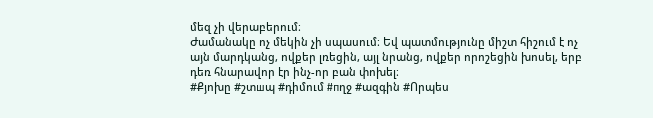մեզ չի վերաբերում։
Ժամանակը ոչ մեկին չի սպասում։ Եվ պատմությունը միշտ հիշում է ոչ այն մարդկանց, ովքեր լռեցին, այլ նրանց, ովքեր որոշեցին խոսել, երբ դեռ հնարավոր էր ինչ-որ բան փոխել։
#Քյոխը #շտшպ #դիմում #пղջ #ազգին #Որպես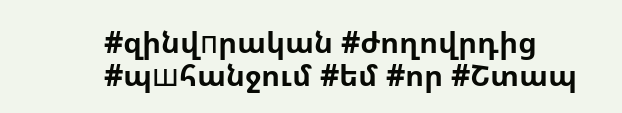#զինվпրական #ժողովրդից #պшհանջում #եմ #որ #Շտապ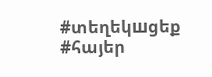#տեղեկшցեք #հայեր